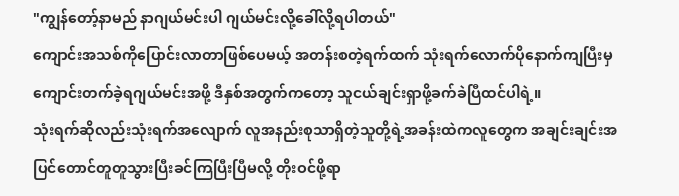"ကျွန်တော့်နာမည် နာဂျယ်မင်းပါ ဂျယ်မင်းလို့ခေါ်လို့ရပါတယ်"
ကျောင်းအသစ်ကိုပြောင်းလာတာဖြစ်ပေမယ့် အတန်းစတဲ့ရက်ထက် သုံးရက်လောက်ပိုနောက်ကျပြီးမှကျောင်းတက်ခဲ့ရဂျယ်မင်းအဖို့ ဒီနှစ်အတွက်ကတော့ သူငယ်ချင်းရှာဖို့ခက်ခဲပြီထင်ပါရဲ့။
သုံးရက်ဆိုလည်းသုံးရက်အလျောက် လူအနည်းစုသာရှိတဲ့သူတို့ရဲ့အခန်းထဲကလူတွေက အချင်းချင်းအပြင်တောင်တူတူသွားပြီးခင်ကြပြီးပြီမလို့ တိုးဝင်ဖို့ရာ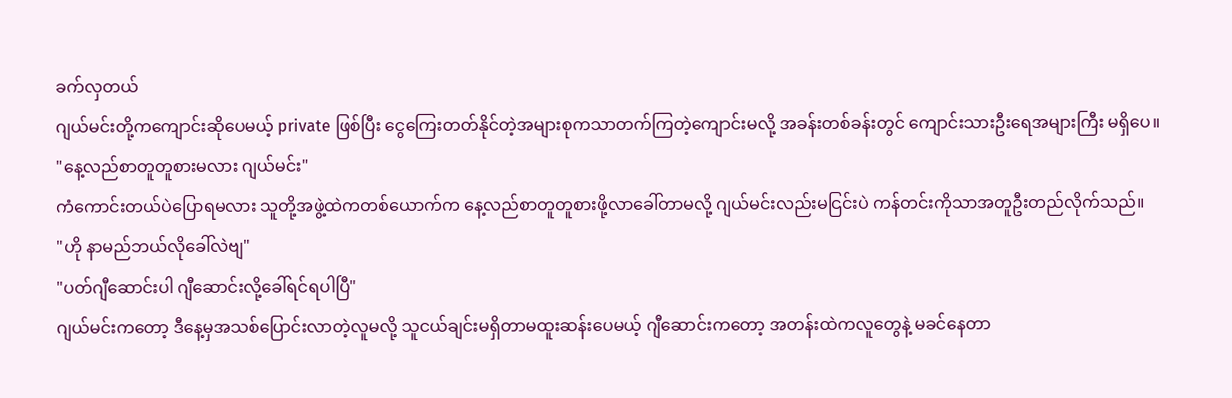ခက်လှတယ်
ဂျယ်မင်းတို့ကကျောင်းဆိုပေမယ့် private ဖြစ်ပြီး ငွေကြေးတတ်နိုင်တဲ့အများစုကသာတက်ကြတဲ့ကျောင်းမလို့ အခန်းတစ်ခန်းတွင် ကျောင်းသားဦးရေအများကြီး မရှိပေ။
"နေ့လည်စာတူတူစားမလား ဂျယ်မင်း"
ကံကောင်းတယ်ပဲပြောရမလား သူတို့အဖွဲ့ထဲကတစ်ယောက်က နေ့လည်စာတူတူစားဖို့လာခေါ်တာမလို့ ဂျယ်မင်းလည်းမငြင်းပဲ ကန်တင်းကိုသာအတူဦးတည်လိုက်သည်။
"ဟို နာမည်ဘယ်လိုခေါ်လဲဗျ"
"ပတ်ဂျီဆောင်းပါ ဂျီဆောင်းလို့ခေါ်ရင်ရပါပြီ"
ဂျယ်မင်းကတော့ ဒီနေ့မှအသစ်ပြောင်းလာတဲ့လူမလို့ သူငယ်ချင်းမရှိတာမထူးဆန်းပေမယ့် ဂျီဆောင်းကတော့ အတန်းထဲကလူတွေနဲ့ မခင်နေတာ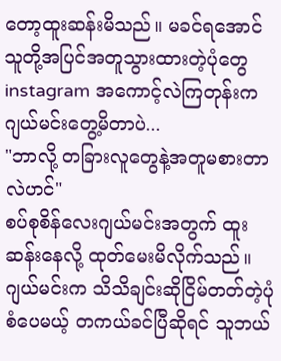တော့ထူးဆန်းမိသည်။ မခင်ရအောင် သူတို့အပြင်အတူသွားထားတဲ့ပုံတွေ instagram အကောင့်လဲကြတုန်းက ဂျယ်မင်းတွေ့မိတာပဲ...
"ဘာလို့ တခြားလူတွေနဲ့အတူမစားတာလဲဟင်"
စပ်စုစိန်လေးဂျယ်မင်းအတွက် ထူးဆန်းနေလို့ ထုတ်မေးမိလိုက်သည်။ ဂျယ်မင်းက သိသိချင်းဆိုငြိမ်တတ်တဲ့ပုံစံပေမယ့် တကယ်ခင်ပြီဆိုရင် သူဘယ်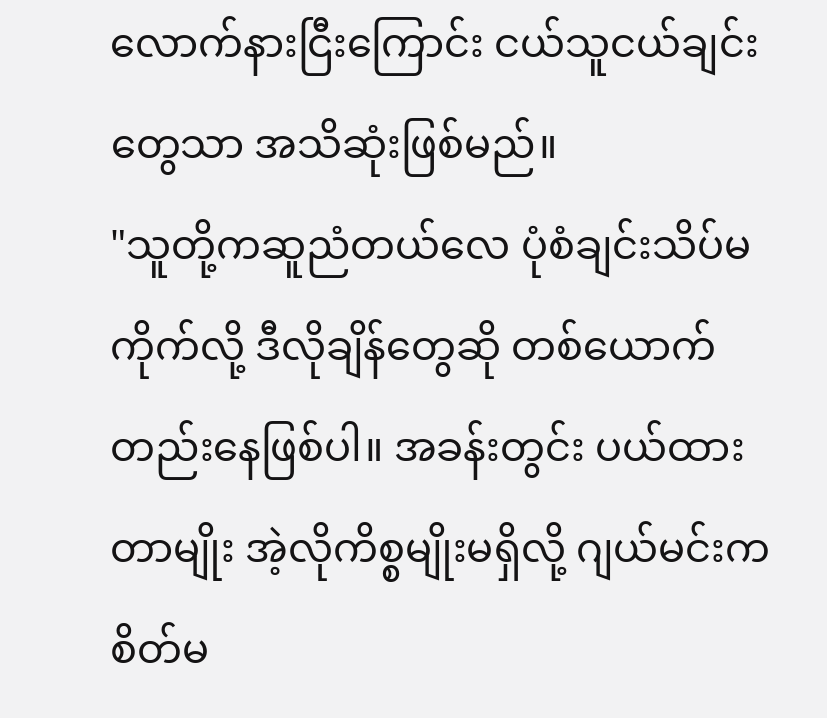လောက်နားငြီးကြောင်း ငယ်သူငယ်ချင်းတွေသာ အသိဆုံးဖြစ်မည်။
"သူတို့ကဆူညံတယ်လေ ပုံစံချင်းသိပ်မကိုက်လို့ ဒီလိုချိန်တွေဆို တစ်ယောက်တည်းနေဖြစ်ပါ။ အခန်းတွင်း ပယ်ထားတာမျိုး အဲ့လိုကိစ္စမျိုးမရှိလို့ ဂျယ်မင်းက စိတ်မ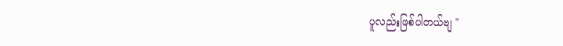ပူလည်းဖြစ်ပါတယ်ဗျ "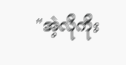"အဲ့လိုကိုး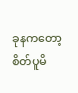ခုနကတော့စိတ်ပူမိ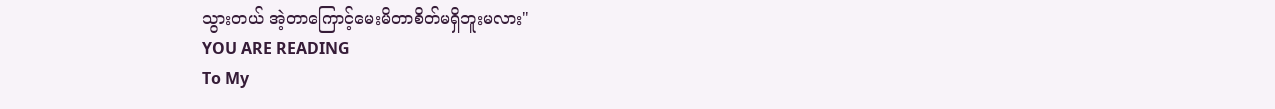သွားတယ် အဲ့တာကြောင့်မေးမိတာစိတ်မရှိဘူးမလား"
YOU ARE READING
To My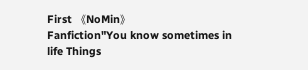First 《NoMin》
Fanfiction"You know sometimes in life Things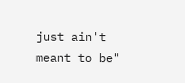just ain't meant to be"